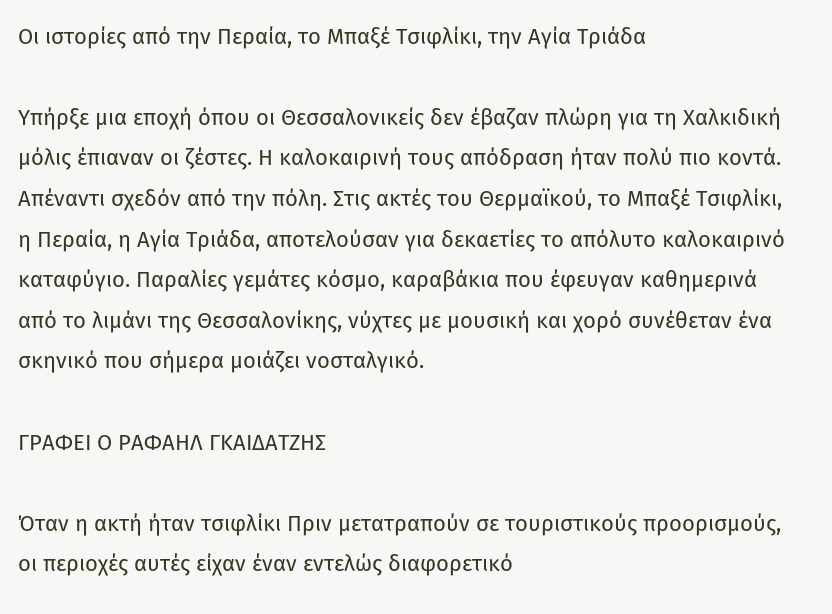Οι ιστορίες από την Περαία, το Μπαξέ Τσιφλίκι, την Αγία Τριάδα

Υπήρξε μια εποχή όπου οι Θεσσαλονικείς δεν έβαζαν πλώρη για τη Χαλκιδική μόλις έπιαναν οι ζέστες. Η καλοκαιρινή τους απόδραση ήταν πολύ πιο κοντά. Απέναντι σχεδόν από την πόλη. Στις ακτές του Θερμαϊκού, το Μπαξέ Τσιφλίκι, η Περαία, η Αγία Τριάδα, αποτελούσαν για δεκαετίες το απόλυτο καλοκαιρινό καταφύγιο. Παραλίες γεμάτες κόσμο, καραβάκια που έφευγαν καθημερινά από το λιμάνι της Θεσσαλονίκης, νύχτες με μουσική και χορό συνέθεταν ένα σκηνικό που σήμερα μοιάζει νοσταλγικό.

ΓΡΑΦΕΙ Ο ΡΑΦΑΗΛ ΓΚΑΙΔΑΤΖΗΣ

Όταν η ακτή ήταν τσιφλίκι Πριν μετατραπούν σε τουριστικούς προορισμούς, οι περιοχές αυτές είχαν έναν εντελώς διαφορετικό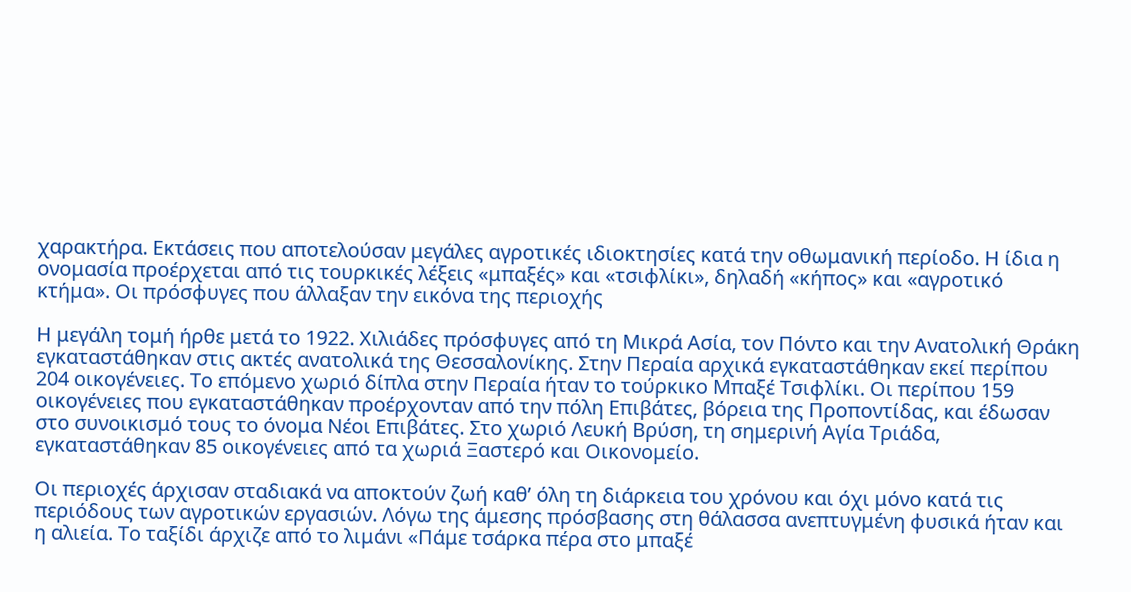χαρακτήρα. Εκτάσεις που αποτελούσαν μεγάλες αγροτικές ιδιοκτησίες κατά την οθωμανική περίοδο. Η ίδια η ονομασία προέρχεται από τις τουρκικές λέξεις «μπαξές» και «τσιφλίκι», δηλαδή «κήπος» και «αγροτικό κτήμα». Οι πρόσφυγες που άλλαξαν την εικόνα της περιοχής

Η μεγάλη τομή ήρθε μετά το 1922. Χιλιάδες πρόσφυγες από τη Μικρά Ασία, τον Πόντο και την Ανατολική Θράκη εγκαταστάθηκαν στις ακτές ανατολικά της Θεσσαλονίκης. Στην Περαία αρχικά εγκαταστάθηκαν εκεί περίπου 204 οικογένειες. Το επόμενο χωριό δίπλα στην Περαία ήταν το τούρκικο Μπαξέ Τσιφλίκι. Οι περίπου 159 οικογένειες που εγκαταστάθηκαν προέρχονταν από την πόλη Επιβάτες, βόρεια της Προποντίδας, και έδωσαν στο συνοικισμό τους το όνομα Νέοι Επιβάτες. Στο χωριό Λευκή Βρύση, τη σημερινή Αγία Τριάδα, εγκαταστάθηκαν 85 οικογένειες από τα χωριά Ξαστερό και Οικονομείο.

Οι περιοχές άρχισαν σταδιακά να αποκτούν ζωή καθ’ όλη τη διάρκεια του χρόνου και όχι μόνο κατά τις περιόδους των αγροτικών εργασιών. Λόγω της άμεσης πρόσβασης στη θάλασσα ανεπτυγμένη φυσικά ήταν και η αλιεία. Το ταξίδι άρχιζε από το λιμάνι «Πάμε τσάρκα πέρα στο μπαξέ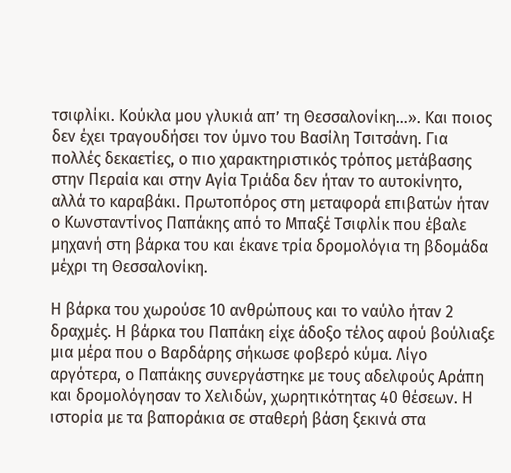τσιφλίκι. Κούκλα μου γλυκιά απ’ τη Θεσσαλονίκη…». Και ποιος δεν έχει τραγουδήσει τον ύμνο του Βασίλη Τσιτσάνη. Για πολλές δεκαετίες, ο πιο χαρακτηριστικός τρόπος μετάβασης στην Περαία και στην Αγία Τριάδα δεν ήταν το αυτοκίνητο, αλλά το καραβάκι. Πρωτοπόρος στη μεταφορά επιβατών ήταν ο Κωνσταντίνος Παπάκης από το Μπαξέ Τσιφλίκ που έβαλε μηχανή στη βάρκα του και έκανε τρία δρομολόγια τη βδομάδα μέχρι τη Θεσσαλονίκη.

Η βάρκα του χωρούσε 10 ανθρώπους και το ναύλο ήταν 2 δραχμές. Η βάρκα του Παπάκη είχε άδοξο τέλος αφού βούλιαξε μια μέρα που ο Βαρδάρης σήκωσε φοβερό κύμα. Λίγο αργότερα, ο Παπάκης συνεργάστηκε με τους αδελφούς Αράπη και δρομολόγησαν το Χελιδών, χωρητικότητας 40 θέσεων. Η ιστορία με τα βαποράκια σε σταθερή βάση ξεκινά στα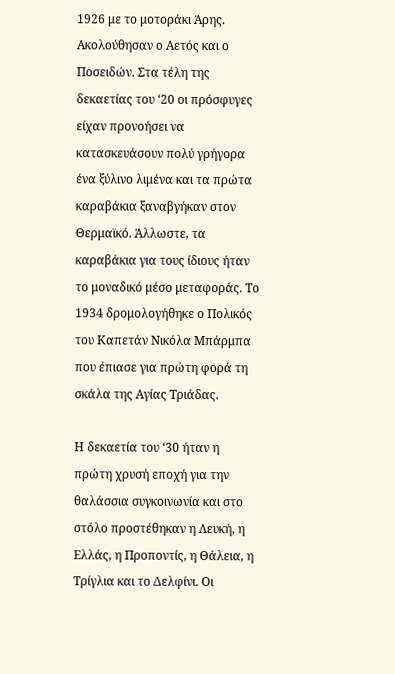1926 με το μοτοράκι Άρης. Ακολούθησαν ο Αετός και ο Ποσειδών. Στα τέλη της δεκαετίας του ‘20 οι πρόσφυγες είχαν προνοήσει να κατασκευάσουν πολύ γρήγορα ένα ξύλινο λιμένα και τα πρώτα καραβάκια ξαναβγήκαν στον Θερμαϊκό. Άλλωστε, τα καραβάκια για τους ίδιους ήταν το μοναδικό μέσο μεταφοράς. Το 1934 δρομολογήθηκε ο Πολικός του Καπετάν Νικόλα Μπάρμπα που έπιασε για πρώτη φορά τη σκάλα της Αγίας Τριάδας.

Η δεκαετία του ‘30 ήταν η πρώτη χρυσή εποχή για την θαλάσσια συγκοινωνία και στο στόλο προστέθηκαν η Λευκή, η Ελλάς, η Προποντίς, η Θάλεια, η Τρίγλια και το Δελφίνι. Οι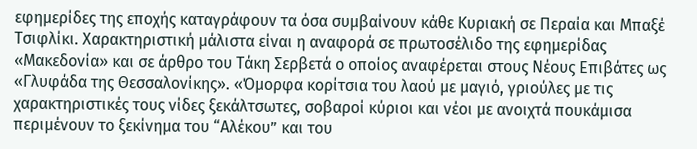εφημερίδες της εποχής καταγράφουν τα όσα συμβαίνουν κάθε Κυριακή σε Περαία και Μπαξέ Τσιφλίκι. Χαρακτηριστική μάλιστα είναι η αναφορά σε πρωτοσέλιδο της εφημερίδας «Μακεδονία» και σε άρθρο του Τάκη Σερβετά ο οποίος αναφέρεται στους Νέους Επιβάτες ως «Γλυφάδα της Θεσσαλονίκης». «Όμορφα κορίτσια του λαού με μαγιό, γριούλες με τις χαρακτηριστικές τους νίδες ξεκάλτσωτες, σοβαροί κύριοι και νέοι με ανοιχτά πουκάμισα περιμένουν το ξεκίνημα του “Αλέκου” και του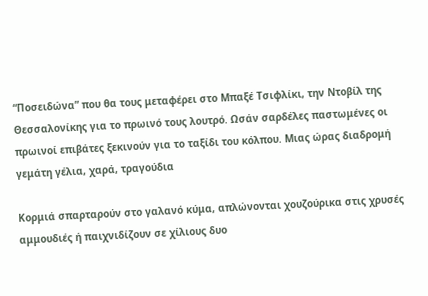“Ποσειδώνα” που θα τους μεταφέρει στο Μπαξέ Τσιφλίκι, την Ντοβίλ της Θεσσαλονίκης για το πρωινό τους λουτρό. Ωσάν σαρδέλες παστωμένες οι πρωινοί επιβάτες ξεκινούν για το ταξίδι του κόλπου. Μιας ώρας διαδρομή γεμάτη γέλια, χαρά, τραγούδια

Κορμιά σπαρταρούν στο γαλανό κύμα, απλώνονται χουζούρικα στις χρυσές αμμουδιές ή παιχνιδίζουν σε χίλιους δυο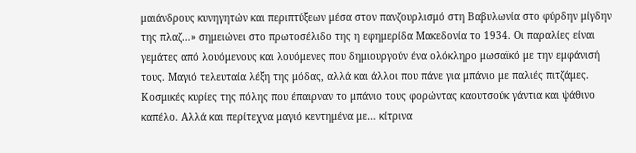μαιάνδρους κυνηγητών και περιπτύξεων μέσα στον πανζουρλισμό στη Βαβυλωνία στο φύρδην μίγδην της πλαζ…» σημειώνει στο πρωτοσέλιδο της η εφημερίδα Μακεδονία το 1934. Οι παραλίες είναι γεμάτες από λουόμενους και λουόμενες που δημιουργούν ένα ολόκληρο μωσαϊκό με την εμφάνισή τους. Μαγιό τελευταία λέξη της μόδας, αλλά και άλλοι που πάνε για μπάνιο με παλιές πιτζάμες. Κοσμικές κυρίες της πόλης που έπαιρναν το μπάνιο τους φορώντας καουτσούκ γάντια και ψάθινο καπέλο. Αλλά και περίτεχνα μαγιό κεντημένα με… κίτρινα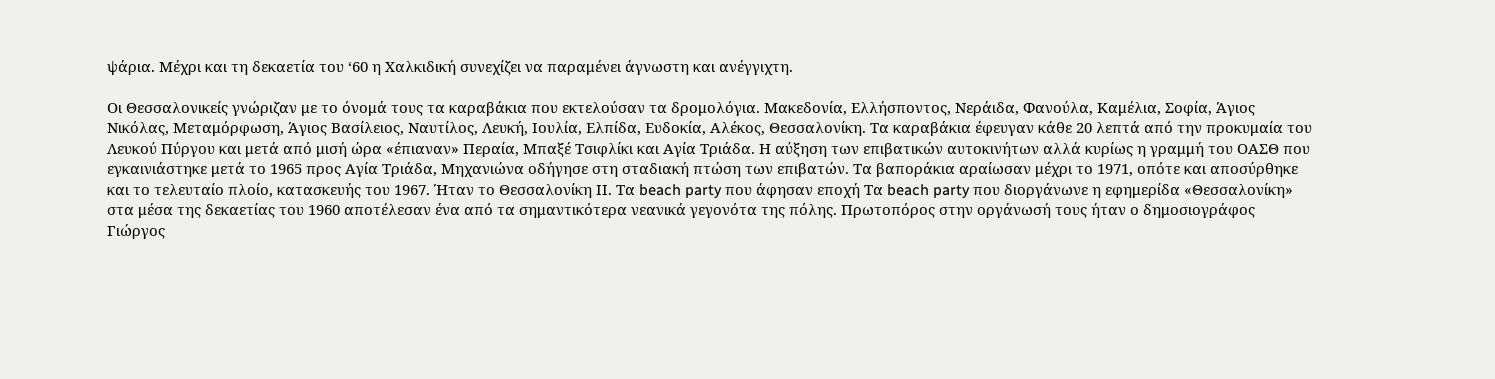ψάρια. Μέχρι και τη δεκαετία του ‘60 η Χαλκιδική συνεχίζει να παραμένει άγνωστη και ανέγγιχτη.

Οι Θεσσαλονικείς γνώριζαν με το όνομά τους τα καραβάκια που εκτελούσαν τα δρομολόγια. Μακεδονία, Ελλήσποντος, Νεράιδα, Φανούλα, Καμέλια, Σοφία, Άγιος Νικόλας, Μεταμόρφωση, Άγιος Βασίλειος, Ναυτίλος, Λευκή, Ιουλία, Ελπίδα, Ευδοκία, Αλέκος, Θεσσαλονίκη. Τα καραβάκια έφευγαν κάθε 20 λεπτά από την προκυμαία του Λευκού Πύργου και μετά από μισή ώρα «έπιαναν» Περαία, Μπαξέ Τσιφλίκι και Αγία Τριάδα. Η αύξηση των επιβατικών αυτοκινήτων αλλά κυρίως η γραμμή του ΟΑΣΘ που εγκαινιάστηκε μετά το 1965 προς Αγία Τριάδα, Μηχανιώνα οδήγησε στη σταδιακή πτώση των επιβατών. Τα βαποράκια αραίωσαν μέχρι το 1971, οπότε και αποσύρθηκε και το τελευταίο πλοίο, κατασκευής του 1967. Ήταν το Θεσσαλονίκη ΙΙ. Τα beach party που άφησαν εποχή Τα beach party που διοργάνωνε η εφημερίδα «Θεσσαλονίκη» στα μέσα της δεκαετίας του 1960 αποτέλεσαν ένα από τα σημαντικότερα νεανικά γεγονότα της πόλης. Πρωτοπόρος στην οργάνωσή τους ήταν ο δημοσιογράφος Γιώργος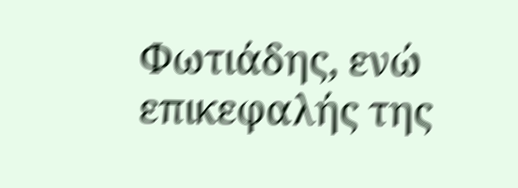Φωτιάδης, ενώ επικεφαλής της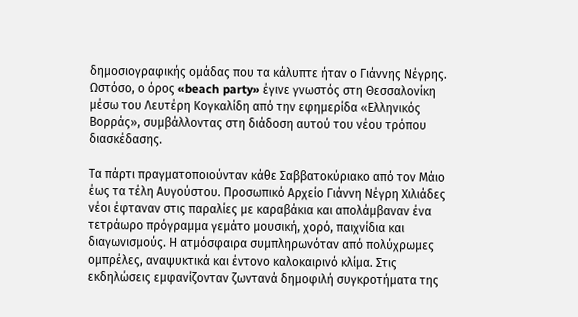δημοσιογραφικής ομάδας που τα κάλυπτε ήταν ο Γιάννης Νέγρης. Ωστόσο, ο όρος «beach party» έγινε γνωστός στη Θεσσαλονίκη μέσω του Λευτέρη Κογκαλίδη από την εφημερίδα «Ελληνικός Βορράς», συμβάλλοντας στη διάδοση αυτού του νέου τρόπου διασκέδασης.

Τα πάρτι πραγματοποιούνταν κάθε Σαββατοκύριακο από τον Μάιο έως τα τέλη Αυγούστου. Προσωπικό Αρχείο Γιάννη Νέγρη Χιλιάδες νέοι έφταναν στις παραλίες με καραβάκια και απολάμβαναν ένα τετράωρο πρόγραμμα γεμάτο μουσική, χορό, παιχνίδια και διαγωνισμούς. Η ατμόσφαιρα συμπληρωνόταν από πολύχρωμες ομπρέλες, αναψυκτικά και έντονο καλοκαιρινό κλίμα. Στις εκδηλώσεις εμφανίζονταν ζωντανά δημοφιλή συγκροτήματα της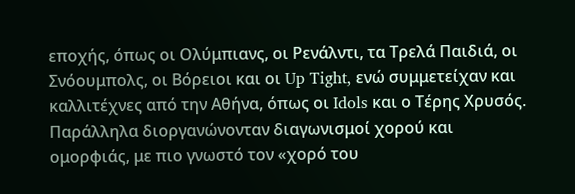εποχής, όπως οι Ολύμπιανς, οι Ρενάλντι, τα Τρελά Παιδιά, οι Σνόουμπολς, οι Βόρειοι και οι Up Tight, ενώ συμμετείχαν και καλλιτέχνες από την Αθήνα, όπως οι Idols και ο Τέρης Χρυσός. Παράλληλα διοργανώνονταν διαγωνισμοί χορού και ομορφιάς, με πιο γνωστό τον «χορό του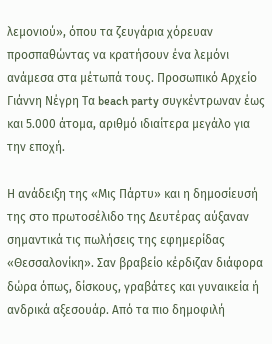λεμονιού», όπου τα ζευγάρια χόρευαν προσπαθώντας να κρατήσουν ένα λεμόνι ανάμεσα στα μέτωπά τους. Προσωπικό Αρχείο Γιάννη Νέγρη Τα beach party συγκέντρωναν έως και 5.000 άτομα, αριθμό ιδιαίτερα μεγάλο για την εποχή.

Η ανάδειξη της «Μις Πάρτυ» και η δημοσίευσή της στο πρωτοσέλιδο της Δευτέρας αύξαναν σημαντικά τις πωλήσεις της εφημερίδας «Θεσσαλονίκη». Σαν βραβείο κέρδιζαν διάφορα δώρα όπως, δίσκους, γραβάτες και γυναικεία ή ανδρικά αξεσουάρ. Από τα πιο δημοφιλή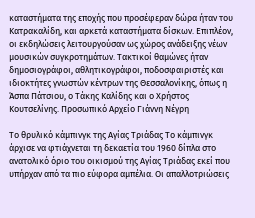καταστήματα της εποχής που προσέφεραν δώρα ήταν του Κατρακαλίδη, και αρκετά καταστήματα δίσκων. Επιπλέον, οι εκδηλώσεις λειτουργούσαν ως χώρος ανάδειξης νέων μουσικών συγκροτημάτων. Τακτικοί θαμώνες ήταν δημοσιογράφοι, αθλητικογράφοι, ποδοσφαιριστές και ιδιοκτήτες γνωστών κέντρων της Θεσσαλονίκης, όπως η Άσπα Πάτσιου, ο Τάκης Καλίδης και ο Χρήστος Κουτσελίνης. Προσωπικό Αρχείο Γιάννη Νέγρη

Το θρυλικό κάμπινγκ της Αγίας Τριάδας Το κάμπινγκ άρχισε να φτιάχνεται τη δεκαετία του 1960 δίπλα στο ανατολικό όριο του οικισμού της Αγίας Τριάδας εκεί που υπήρχαν από τα πιο εύφορα αμπέλια. Οι απαλλοτριώσεις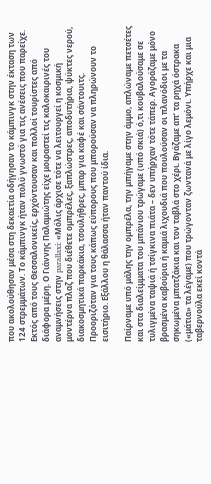που ακολούθησαν μέσα στη δεκαετία οδήγησαν το κάμπινγκ στην έκταση των 124 στρεμμάτων. Το κάμπινγκ ήταν πολύ γνωστό για τις ανέσεις που παρείχε. Εκτός από τους Θεσσαλονικείς, ερχόντουσαν και πολλοί τουρίστες από διάφορα μέρη. Ο Γιάννης Παλαμιώτης είχε μοιραστεί τις καλοκαιρινές του αναμνήσεις στην parallaxi: «Μόλις άρχισε τότε να λειτουργεί η κοσμική μοντέρνα πλαζ που διέθετε ομπρέλες, ξαπλώστρες, αποδυτήρια, ψύκτες νερού, διακοσμητικά παρκάκια, τσουλήθρες, μπαρ για καφέ και σάντουιτς. Προοριζόταν για τους κάπως εύπορους που μπορούσαν να πληρώνουν το εισιτήριο. Εξάλλου η θάλασσα ήταν παντού ίδια.

Παίρναμε υπό μάλης την ομπρέλα, την μπήγαμε στην άμμο, απλώναμε πετσέτες και στα διαλείμματα του μπάνιου τρώγαμε (υπό σκιά) ό,τι κουβαλούσαμε σε τυλιγμένα ταψιά ή τσίγκινα πιάτα – δεν υπήρχαν τότε τάπερ. Αγοράζαμε μόνο βρασμένα καβούρια ή καμιά λιχουδιά που πουλούσαν οι πλανόδιοι με τα σηκωμένα μπατζάκια και τον ταβλά στο χέρι. Βγάζαμε απ’ τα ρηχά όστρακα («μάτια» τα λέγαμε) που τρώγονταν ζωντανά με λίγο λεμόνι. Υπήρχε και μια ταβερνούλα εκεί κοντά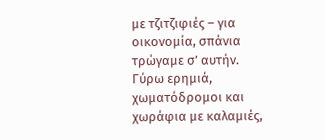με τζιτζιφιές – για οικονομία, σπάνια τρώγαμε σ’ αυτήν. Γύρω ερημιά, χωματόδρομοι και χωράφια με καλαμιές,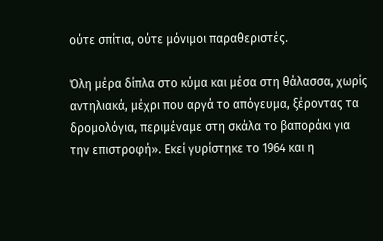ούτε σπίτια, ούτε μόνιμοι παραθεριστές.

Όλη μέρα δίπλα στο κύμα και μέσα στη θάλασσα, χωρίς αντηλιακά, μέχρι που αργά το απόγευμα, ξέροντας τα δρομολόγια, περιμέναμε στη σκάλα το βαποράκι για την επιστροφή». Εκεί γυρίστηκε το 1964 και η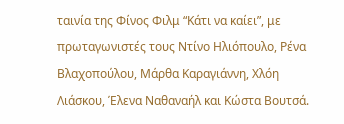ταινία της Φίνος Φιλμ “Κάτι να καίει”, με πρωταγωνιστές τους Ντίνο Ηλιόπουλο, Ρένα Βλαχοπούλου, Μάρθα Καραγιάννη, Χλόη Λιάσκου, Έλενα Ναθαναήλ και Κώστα Βουτσά.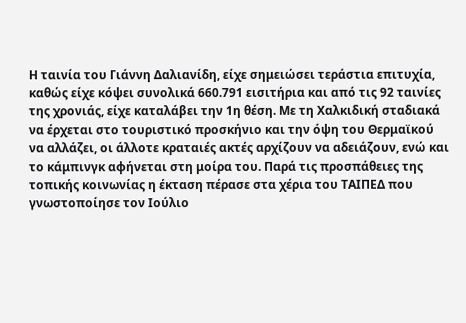Η ταινία του Γιάννη Δαλιανίδη, είχε σημειώσει τεράστια επιτυχία, καθώς είχε κόψει συνολικά 660.791 εισιτήρια και από τις 92 ταινίες της χρονιάς, είχε καταλάβει την 1η θέση. Με τη Χαλκιδική σταδιακά να έρχεται στο τουριστικό προσκήνιο και την όψη του Θερμαϊκού να αλλάζει, οι άλλοτε κραταιές ακτές αρχίζουν να αδειάζουν, ενώ και το κάμπινγκ αφήνεται στη μοίρα του. Παρά τις προσπάθειες της τοπικής κοινωνίας η έκταση πέρασε στα χέρια του ΤΑΙΠΕΔ που γνωστοποίησε τον Ιούλιο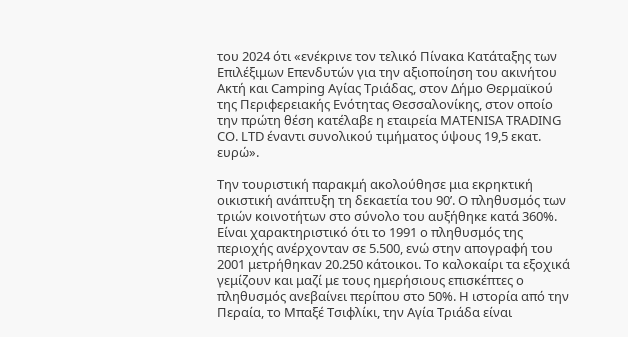του 2024 ότι «ενέκρινε τον τελικό Πίνακα Κατάταξης των Επιλέξιμων Επενδυτών για την αξιοποίηση του ακινήτου Ακτή και Camping Αγίας Τριάδας, στον Δήμο Θερμαϊκού της Περιφερειακής Ενότητας Θεσσαλονίκης, στον οποίο την πρώτη θέση κατέλαβε η εταιρεία MATENISA TRADING CO. LTD έναντι συνολικού τιμήματος ύψους 19,5 εκατ. ευρώ».

Την τουριστική παρακμή ακολούθησε μια εκρηκτική οικιστική ανάπτυξη τη δεκαετία του 90’. Ο πληθυσμός των τριών κοινοτήτων στο σύνολο του αυξήθηκε κατά 360%. Είναι χαρακτηριστικό ότι το 1991 ο πληθυσμός της περιοχής ανέρχονταν σε 5.500, ενώ στην απογραφή του 2001 μετρήθηκαν 20.250 κάτοικοι. Το καλοκαίρι τα εξοχικά γεμίζουν και μαζί με τους ημερήσιους επισκέπτες ο πληθυσμός ανεβαίνει περίπου στο 50%. Η ιστορία από την Περαία, το Μπαξέ Τσιφλίκι, την Αγία Τριάδα είναι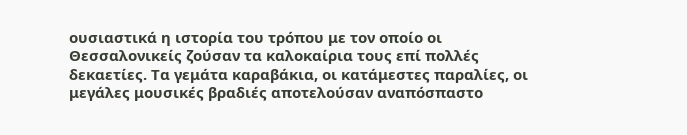ουσιαστικά η ιστορία του τρόπου με τον οποίο οι Θεσσαλονικείς ζούσαν τα καλοκαίρια τους επί πολλές δεκαετίες. Τα γεμάτα καραβάκια, οι κατάμεστες παραλίες, οι μεγάλες μουσικές βραδιές αποτελούσαν αναπόσπαστο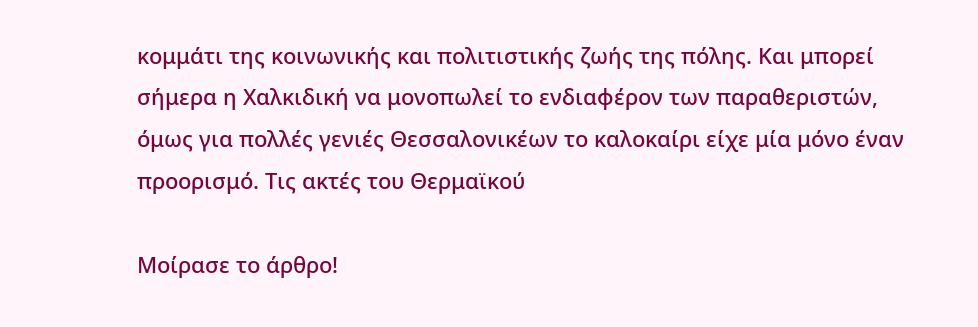κομμάτι της κοινωνικής και πολιτιστικής ζωής της πόλης. Και μπορεί σήμερα η Χαλκιδική να μονοπωλεί το ενδιαφέρον των παραθεριστών, όμως για πολλές γενιές Θεσσαλονικέων το καλοκαίρι είχε μία μόνο έναν προορισμό. Τις ακτές του Θερμαϊκού

Μοίρασε το άρθρο!